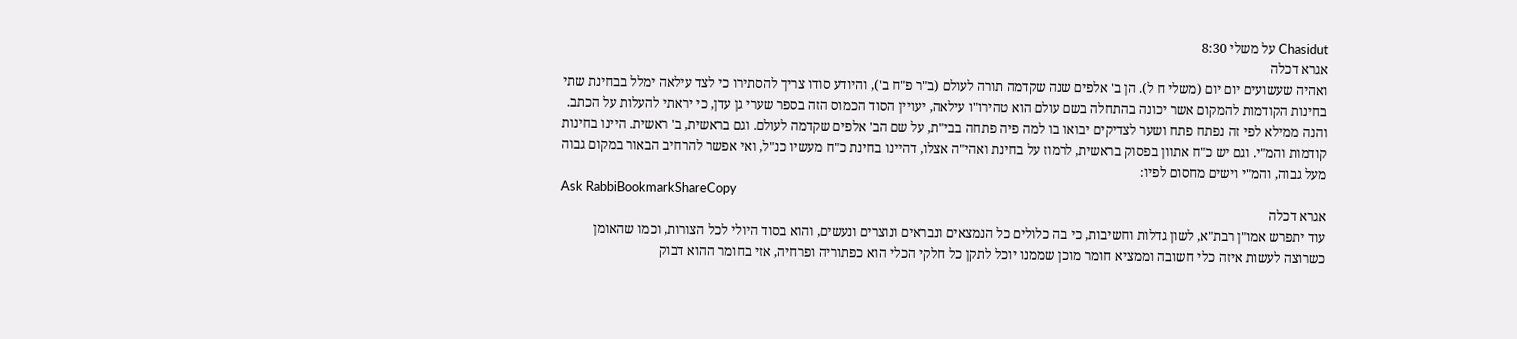Chasidut על משלי 8:30
אגרא דכלה
ואהיה שעשועים יום יום (משלי ח ל). הן ב' אלפים שנה שקדמה תורה לעולם (ב"ר פ"ח ב'), והיודע סודו צריך להסתירו כי לצד עילאה ימלל בבחינת שתי בחינות הקודמות להמקום אשר יכונה בהתחלה בשם עולם הוא טהירו"ו עילאה, יעויין הסוד הכמוס הזה בספר שערי גן עדן, כי יראתי להעלות על הכתב. והנה ממילא לפי זה נפתח פתח ושער לצדיקים יבואו בו למה פיה פתחה בבי"ת, על שם הב' אלפים שקדמה לעולם. וגם בראשית, ב' ראשית. היינו בחינות קודמות והמ"י. וגם יש כ"ח אתוון בפסוק בראשית, לרמוז על בחינת ואהי"ה אצלו, דהיינו בחינת כ"ח מעשיו כנ"ל, ואי אפשר להרחיב הבאור במקום גבוה מעל גבוה, והמ"י וישים מחסום לפיו:
Ask RabbiBookmarkShareCopy
אגרא דכלה
עוד יתפרש אמו"ן רבת"א, לשון גדלות וחשיבות, כי בה כלולים כל הנמצאים ונבראים ונוצרים ונעשים, והוא בסוד היולי לכל הצורות, וכמו שהאומן כשרוצה לעשות איזה כלי חשובה וממציא חומר מוכן שממנו יוכל לתקן כל חלקי הכלי הוא כפתוריה ופרחיה, אזי בחומר ההוא דבוק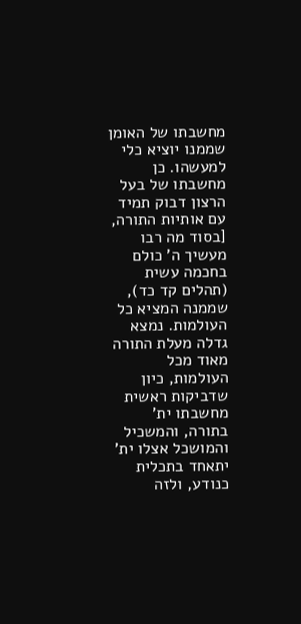מחשבתו של האומן שממנו יוציא כלי למעשהו. כן מחשבתו של בעל הרצון דבוק תמיד עם אותיות התורה, [בסוד מה רבו מעשיך ה' כולם בחכמה עשית (תהלים קד כד), שממנה המציא כל העולמות. נמצא גדלה מעלת התורה מאוד מכל העולמות, כיון שדביקות ראשית מחשבתו ית' בתורה, והמשכיל והמושכל אצלו ית' יתאחד בתכלית כנודע, ולזה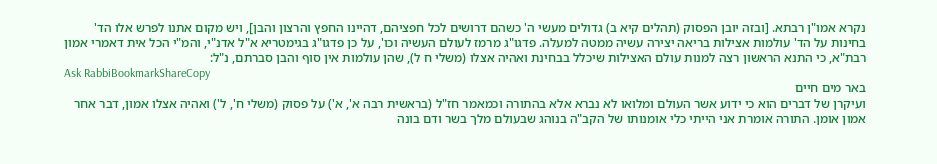נקרא אמו"ן רבתא. [ובזה יובן הפסוק (תהלים קיא ב) גדולים מעשי ה' כשהם דרושים לכל חפציהם, דהיינו החפץ והרצון והבן], ויש מקום אתנו לפרש אלו הד' בחינות על הד' עולמות אצילות בריאה יצירה עשיה ממטה למעלה. פדגו"ג מרמז לעולם העשיה וכו', על כן פדגו"ג בגימטריא א"ל אדנ"י, והמ"י הכל אית דאמרי אמון רבת"א, כי התנא הראשון רצה למנות עולם האצילות שיכלל בבחינת ואהיה אצלו (משלי ח ל), שהן עולמות אין סוף והבן סברתם, נ"ל:
Ask RabbiBookmarkShareCopy
באר מים חיים
ועיקרן של דברים הוא כי ידוע אשר העולם ומלואו לא נברא אלא בהתורה וכמאמר חז"ל (בראשית רבה א', א') על פסוק (משלי ח', ל') ואהיה אצלו אמון, דבר אחר אמון אומן. התורה אומרת אני הייתי כלי אומנותו של הקב"ה בנוהג שבעולם מלך בשר ודם בונה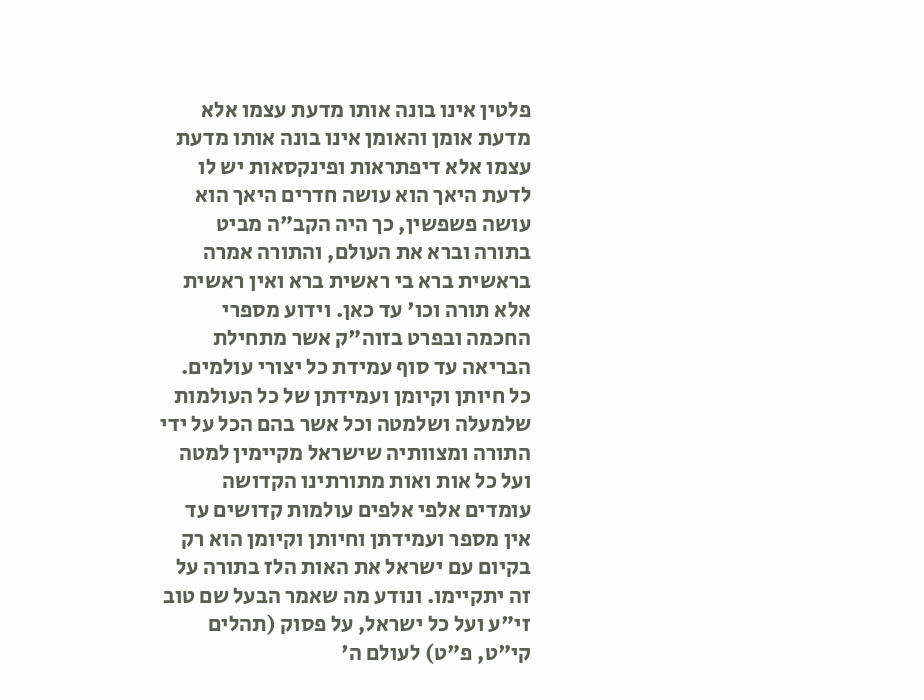פלטין אינו בונה אותו מדעת עצמו אלא מדעת אומן והאומן אינו בונה אותו מדעת עצמו אלא דיפתראות ופינקסאות יש לו לדעת היאך הוא עושה חדרים היאך הוא עושה פשפשין, כך היה הקב"ה מביט בתורה וברא את העולם, והתורה אמרה בראשית ברא בי ראשית ברא ואין ראשית אלא תורה וכו' עד כאן. וידוע מספרי החכמה ובפרט בזוה"ק אשר מתחילת הבריאה עד סוף עמידת כל יצורי עולמים. כל חיותן וקיומן ועמידתן של כל העולמות שלמעלה ושלמטה וכל אשר בהם הכל על ידי התורה ומצוותיה שישראל מקיימין למטה ועל כל אות ואות מתורתינו הקדושה עומדים אלפי אלפים עולמות קדושים עד אין מספר ועמידתן וחיותן וקיומן הוא רק בקיום עם ישראל את האות הלז בתורה על זה יתקיימו. ונודע מה שאמר הבעל שם טוב זי"ע ועל כל ישראל, על פסוק (תהלים קי"ט, פ"ט) לעולם ה'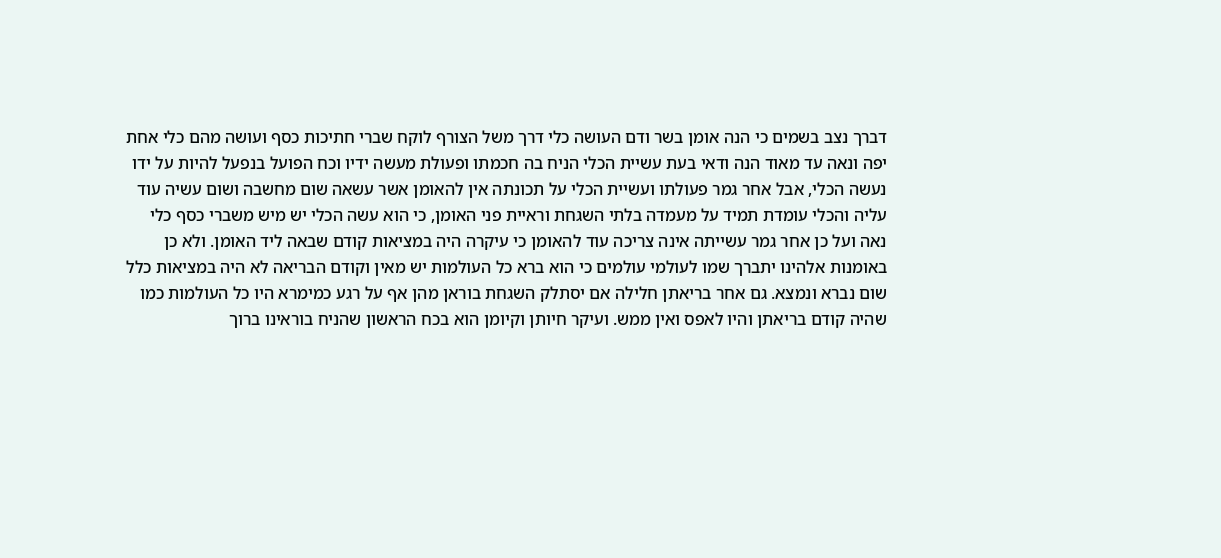דברך נצב בשמים כי הנה אומן בשר ודם העושה כלי דרך משל הצורף לוקח שברי חתיכות כסף ועושה מהם כלי אחת יפה ונאה עד מאוד הנה ודאי בעת עשיית הכלי הניח בה חכמתו ופעולת מעשה ידיו וכח הפועל בנפעל להיות על ידו נעשה הכלי, אבל אחר גמר פעולתו ועשיית הכלי על תכונתה אין להאומן אשר עשאה שום מחשבה ושום עשיה עוד עליה והכלי עומדת תמיד על מעמדה בלתי השגחת וראיית פני האומן, כי הוא עשה הכלי יש מיש משברי כסף כלי נאה ועל כן אחר גמר עשייתה אינה צריכה עוד להאומן כי עיקרה היה במציאות קודם שבאה ליד האומן. ולא כן באומנות אלהינו יתברך שמו לעולמי עולמים כי הוא ברא כל העולמות יש מאין וקודם הבריאה לא היה במציאות כלל שום נברא ונמצא. גם אחר בריאתן חלילה אם יסתלק השגחת בוראן מהן אף על רגע כמימרא היו כל העולמות כמו שהיה קודם בריאתן והיו לאפס ואין ממש. ועיקר חיותן וקיומן הוא בכח הראשון שהניח בוראינו ברוך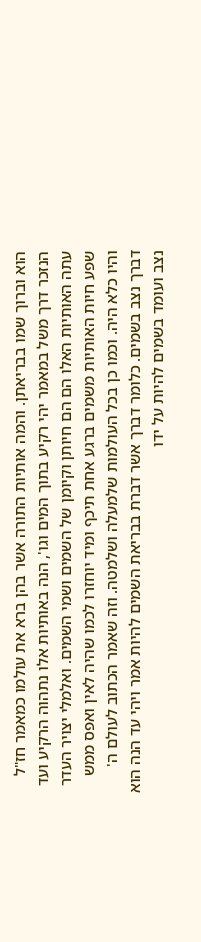הוא וברוך שמו בבריאתן. והמה אותיות התורה אשר בהן ברא את עולמו כמאמר חז"ל הנזכר דרך משל במאמר יהי רקיע בתוך המים וגו', הנה באותיות אלו נתהוה הרקיע ועד עתה האותיות האלו הם הם חיותן וקיומן של השמים ושמי השמים. ואלמלי יצויר העדר שפע חיות האותיות משמים ברגע אחת תיכף ומיד יוחזרו לכמו שהיה לאין ואפס ממש והיו כלא היה. וכמו כן בכל העולמות שלמעלה ושלמטה. וזה שאמר הכתוב לעולם ה' דברך נצב בשמים. כלומר דברך אשר דברת בבריאת השמים להיות אמר ויהי עד הנה הוא נצב ועומד בשמים להיות על ידו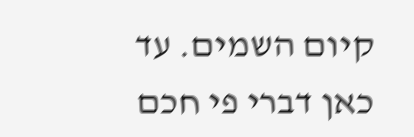קיום השמים. עד כאן דברי פי חכם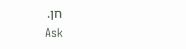חן.
Ask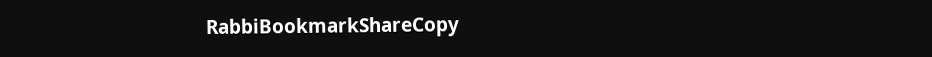RabbiBookmarkShareCopy